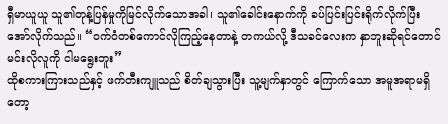ရှီမာယူယူ သူ၏တုန့်ပြန်မှုကိုမြင်လိုက်သောအခါ၊ သူ၏ခေါင်းနောက်ကို ခပ်ပြင်းပြင်းရိုက်လိုက်ပြီး အော်လိုက်သည်။ “ဝက်ဝံတစ်ကောင်လိုကြည့်နေတာနဲ့ တကယ်လို့ ဒီသခင်လေးက နှာဘူးဆိုရင်တောင် မင်းလိုလူကို ငါမရွေးဘူး”
ထိုစကားကြားသည်နှင့် ဖက်တီးကျူသည် စိတ်ချသွားပြီး သူ့မျက်နှာတွင် ကြောက်သော အမူအရာမရှိတော့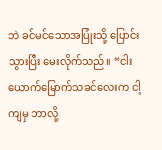ဘဲ ခင်မင်သောအပြုံးသို့ ပြောင်းသွားပြီး မေးလိုက်သည်။ “ငါးယောက်မြောက်သခင်လေးက ငါ့ကျမှ ဘာလို့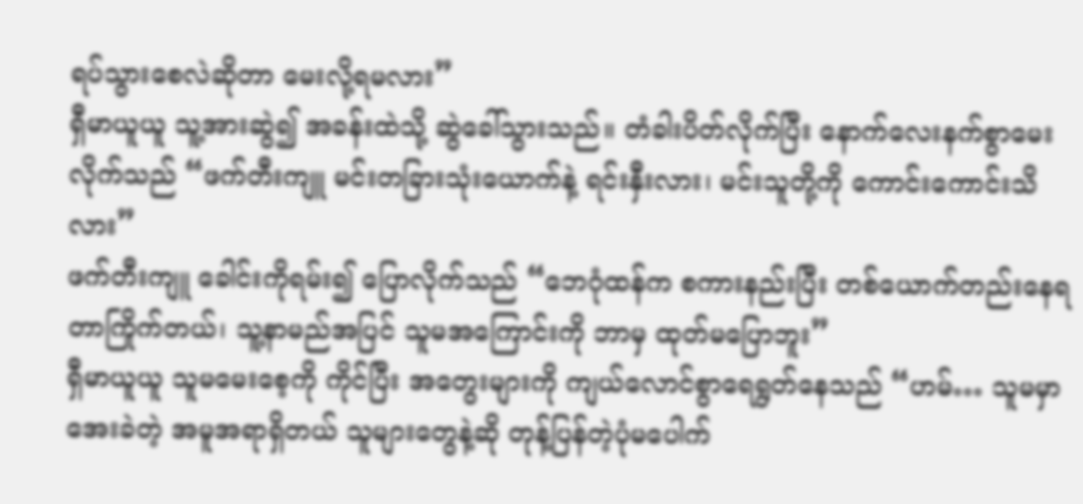ရပ်သွားစေလဲဆိုတာ မေးလို့ရမလား”
ရှီမာယူယူ သူ့အားဆွဲ၍ အခန်းထဲသို့ ဆွဲခေါ်သွားသည်။ တံခါးပိတ်လိုက်ပြီး နောက်လေးနက်စွာမေးလိုက်သည် “ဖက်တီးကျူ မင်းတခြားသုံးယောက်နဲ့ ရင်းနှီးလား၊ မင်းသူတို့ကို ကောင်းကောင်းသိလား”
ဖက်တီးကျူ ခေါင်းကိုရမ်း၍ ပြောလိုက်သည် “ဘေဂုံထန်က စကားနည်းပြီး တစ်ယောက်တည်းနေရတာကြိုက်တယ်၊ သူ့နာမည်အပြင် သူမအကြောင်းကို ဘာမှ ထုတ်မပြောဘူး”
ရှီမာယူယူ သူမမေးစေ့ကို ကိုင်ပြီး အတွေးများကို ကျယ်လောင်စွာရေရွတ်နေသည် “ဟမ်… သူမမှာ အေးခဲတဲ့ အမူအရာရှိတယ် သူများတွေနဲ့ဆို တုန့်ပြန်တဲ့ပုံမပေါက်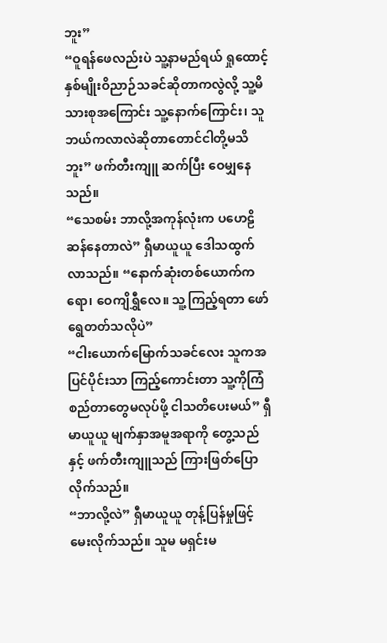ဘူး”
“ဝူရန်ဖေလည်းပဲ သူ့နာမည်ရယ် ရှုထောင့်နှစ်မျိုးဝိညာဉ်သခင်ဆိုတာကလွဲလို့ သူ့မိသားစုအကြောင်း သူ့နောက်ကြောင်း၊ သူဘယ်ကလာလဲဆိုတာတောင်ငါတို့မသိဘူး” ဖက်တီးကျူ ဆက်ပြီး ဝေမျှနေသည်။
“သေစမ်း ဘာလို့အကုန်လုံးက ပဟေဠိဆန်နေတာလဲ” ရှီမာယူယူ ဒေါသထွက်လာသည်။ “နောက်ဆုံးတစ်ယောက်ကရော၊ ဝေကျိရွှီလေ။ သူ့ကြည့်ရတာ ဖော်ရွေတတ်သလိုပဲ”
“ငါးယောက်မြောက်သခင်လေး သူကအပြင်ပိုင်းသာ ကြည့်ကောင်းတာ သူ့ကိုကြံစည်တာတွေမလုပ်ဖို့ ငါသတိပေးမယ်” ရှီမာယူယူ မျက်နှာအမူအရာကို တွေ့သည်နှင့် ဖက်တီးကျူသည် ကြားဖြတ်ပြောလိုက်သည်။
“ဘာလို့လဲ” ရှီမာယူယူ တုန့်ပြန်မှုဖြင့် မေးလိုက်သည်။ သူမ မရှင်းမ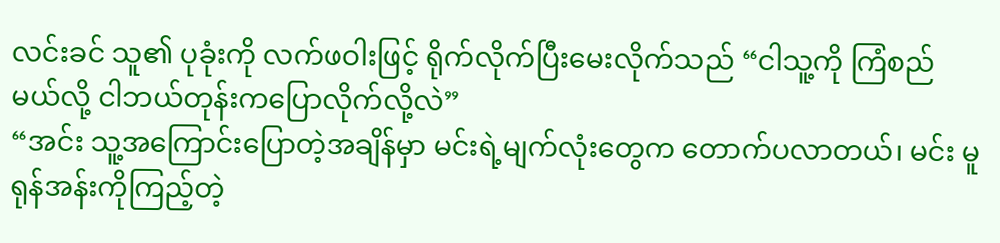လင်းခင် သူ၏ ပုခုံးကို လက်ဖဝါးဖြင့် ရိုက်လိုက်ပြီးမေးလိုက်သည် “ငါသူ့ကို ကြံစည်မယ်လို့ ငါဘယ်တုန်းကပြောလိုက်လို့လဲ”
“အင်း သူ့အကြောင်းပြောတဲ့အချိန်မှာ မင်းရဲ့မျက်လုံးတွေက တောက်ပလာတယ်၊ မင်း မူရုန်အန်းကိုကြည့်တဲ့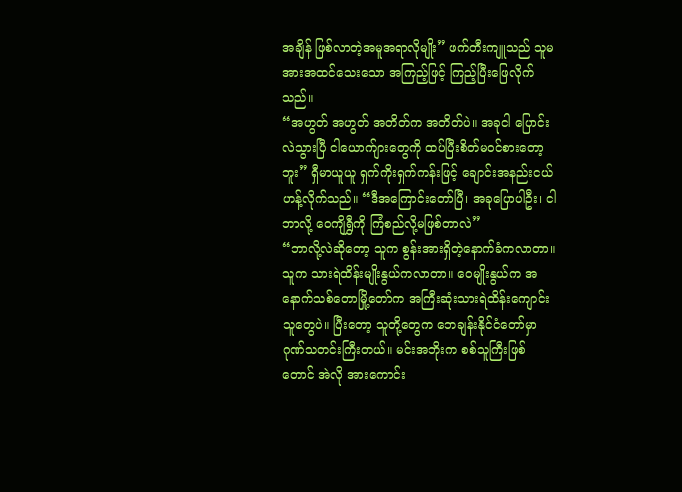အချိန် ဖြစ်လာတဲ့အမူအရာလိုမျိုး” ဖက်တီးကျူသည် သူမအားအထင်သေးသော အကြည့်ဖြင့် ကြည့်ပြီးဖြေလိုက်သည်။
“အဟွတ် အဟွတ် အတိတ်က အတိတ်ပဲ။ အခုငါ ပြောင်းလဲသွားပြီ ငါယောက်ျားတွေကို ထပ်ပြီးစိတ်မဝင်စားတော့ဘူး” ရှီမာယူယူ ရှက်ကိုးရှက်ကန်းဖြင့် ချောင်းအနည်းငယ်ဟန့်လိုက်သည်။ “ဒီအကြောင်းတော်ပြီ၊ အခုပြောပါဦး၊ ငါဘာလို့ ဝေကျိရွှီကို ကြံစည်လို့မဖြစ်တာလဲ”
“ဘာလို့လဲဆိုတော့ သူက စွန်းအားရှိတဲ့နောက်ခံကလာတာ။ သူက သားရဲထိန်းမျိုးနွယ်ကလာတာ။ ဝေမျိုးနွယ်က အနောက်သစ်တောမြို့တော်က အကြီးဆုံးသားရဲထိန်းကျောင်းသူတွေပဲ။ ပြီးတော့ သူတို့တွေက ဘေချန်းနိုင်ငံတော်မှာ ဂုဏ်သတင်းကြီးတယ်။ မင်းအဘိုးက စစ်သူကြီးဖြစ်တောင် အဲလို အားကောင်း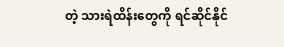တဲ့ သားရဲထိန်းတွေကို ရင်ဆိုင်နိုင်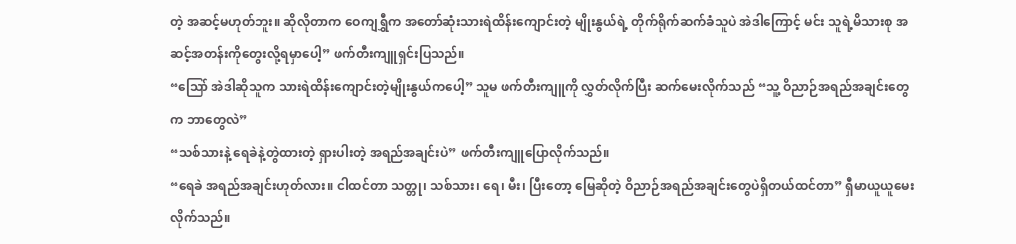တဲ့ အဆင့်မဟုတ်ဘူး။ ဆိုလိုတာက ဝေကျရွှီက အတော်ဆုံးသားရဲထိန်းကျောင်းတဲ့ မျိုးနွယ်ရဲ့ တိုက်ရိုက်ဆက်ခံသူပဲ အဲဒါကြောင့် မင်း သူရဲ့မိသားစု အဆင့်အတန်းကိုတွေးလို့ရမှာပေါ့” ဖက်တီးကျူရှင်းပြသည်။
“သြော် အဲဒါဆိုသူက သားရဲထိန်းကျောင်းတဲ့မျိုးနွယ်ကပေါ့” သူမ ဖက်တီးကျူကို လွှတ်လိုက်ပြီး ဆက်မေးလိုက်သည် “သူ့ ဝိညာဉ်အရည်အချင်းတွေက ဘာတွေလဲ”
“သစ်သားနဲ့ ရေခဲနဲ့တွဲထားတဲ့ ရှားပါးတဲ့ အရည်အချင်းပဲ” ဖက်တီးကျူပြောလိုက်သည်။
“ရေခဲ အရည်အချင်းဟုတ်လား။ ငါထင်တာ သတ္တု၊ သစ်သား၊ ရေ၊ မီး၊ ပြီးတော့ မြေဆိုတဲ့ ဝိညာဉ်အရည်အချင်းတွေပဲရှိတယ်ထင်တာ” ရှီမာယူယူမေးလိုက်သည်။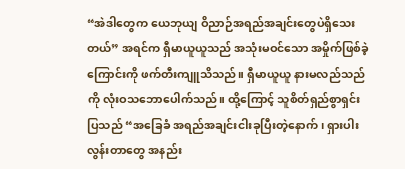“အဲဒါတွေက ယေဘုယျ ဝိညာဉ်အရည်အချင်းတွေပဲရှိသေးတယ်” အရင်က ရှီမာယူယူသည် အသုံးမဝင်သော အမှိုက်ဖြစ်ခဲ့ကြောင်းကို ဖက်တီးကျူသိသည်။ ရှီမာယူယူ နားမလည်သည်ကို လုံးဝသဘောပေါက်သည်။ ထို့ကြောင့် သူစိတ်ရှည်စွာရှင်းပြသည် “အခြေခံ အရည်အချင်းငါးခုပြီးတဲ့နောက်၊ ရှားပါးလွန်းတာတွေ အနည်း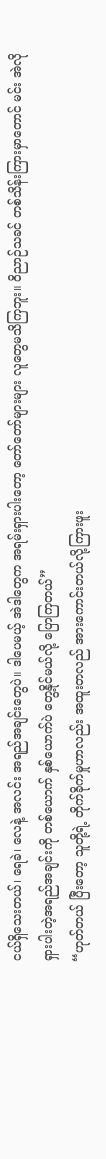ငယ်ရှိသေးတယ်၊ ရေခဲ၊ လေနဲ့ အလင်း အရည်အချင်းတွေပဲ။ ဒါပေမယ့် အဲဒါတွေက အရမ်းရှားပါးတော့ တော်တော်များများ လူတွေမသိကြဘူး။ ဝိညာဉ်သခင် တစ်သိန်းကြားမှာတောင် မင်း အဲလို ရှားပါးတဲ့အရည်အချင်းကို တစ်ယောက် နှစ်ယောက်ပဲ တွေ့နိုင်မယ်လို့ ပြောကြတယ်”
“ဟုတ်တယ် ပြီးတော့ သူတို့ရဲ့ တိုက်ခိုက်မှုဟာလည်း အထူးတလည် အားကောင်းတယ်လို့ကြားဖူး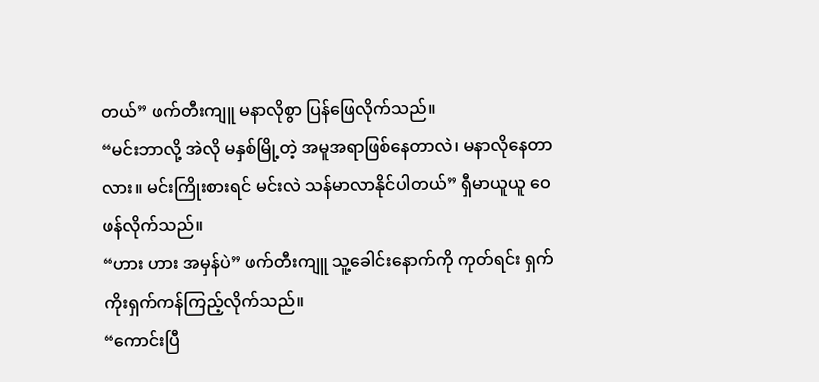တယ်” ဖက်တီးကျူ မနာလိုစွာ ပြန်ဖြေလိုက်သည်။
“မင်းဘာလို့ အဲလို မနှစ်မြို့တဲ့ အမူအရာဖြစ်နေတာလဲ၊ မနာလိုနေတာလား။ မင်းကြိုးစားရင် မင်းလဲ သန်မာလာနိုင်ပါတယ်” ရှီမာယူယူ ဝေဖန်လိုက်သည်။
“ဟား ဟား အမှန်ပဲ” ဖက်တီးကျူ သူ့ခေါင်းနောက်ကို ကုတ်ရင်း ရှက်ကိုးရှက်ကန်ကြည့်လိုက်သည်။
“ကောင်းပြီ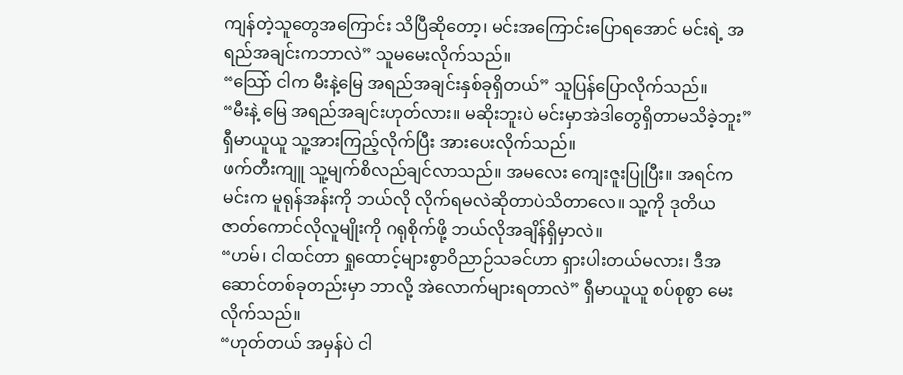ကျန်တဲ့သူတွေအကြောင်း သိပြီဆိုတော့၊ မင်းအကြောင်းပြောရအောင် မင်းရဲ့ အရည်အချင်းကဘာလဲ” သူမမေးလိုက်သည်။
“သြော် ငါက မီးနဲ့မြေ အရည်အချင်းနှစ်ခုရှိတယ်” သူပြန်ပြောလိုက်သည်။
“မီးနဲ့ မြေ အရည်အချင်းဟုတ်လား။ မဆိုးဘူးပဲ မင်းမှာအဲဒါတွေရှိတာမသိခဲ့ဘူး” ရှီမာယူယူ သူ့အားကြည့်လိုက်ပြီး အားပေးလိုက်သည်။
ဖက်တီးကျူ သူ့မျက်စိလည်ချင်လာသည်။ အမလေး ကျေးဇူးပြုပြီး။ အရင်က မင်းက မူရုန်အန်းကို ဘယ်လို လိုက်ရမလဲဆိုတာပဲသိတာလေ။ သူ့ကို ဒုတိယ ဇာတ်ကောင်လိုလူမျိုးကို ဂရုစိုက်ဖို့ ဘယ်လိုအချိန်ရှိမှာလဲ။
“ဟမ်၊ ငါထင်တာ ရှုထောင့်များစွာဝိညာဉ်သခင်ဟာ ရှားပါးတယ်မလား၊ ဒီအဆောင်တစ်ခုတည်းမှာ ဘာလို့ အဲလောက်များရတာလဲ” ရှီမာယူယူ စပ်စုစွာ မေးလိုက်သည်။
“ဟုတ်တယ် အမှန်ပဲ ငါ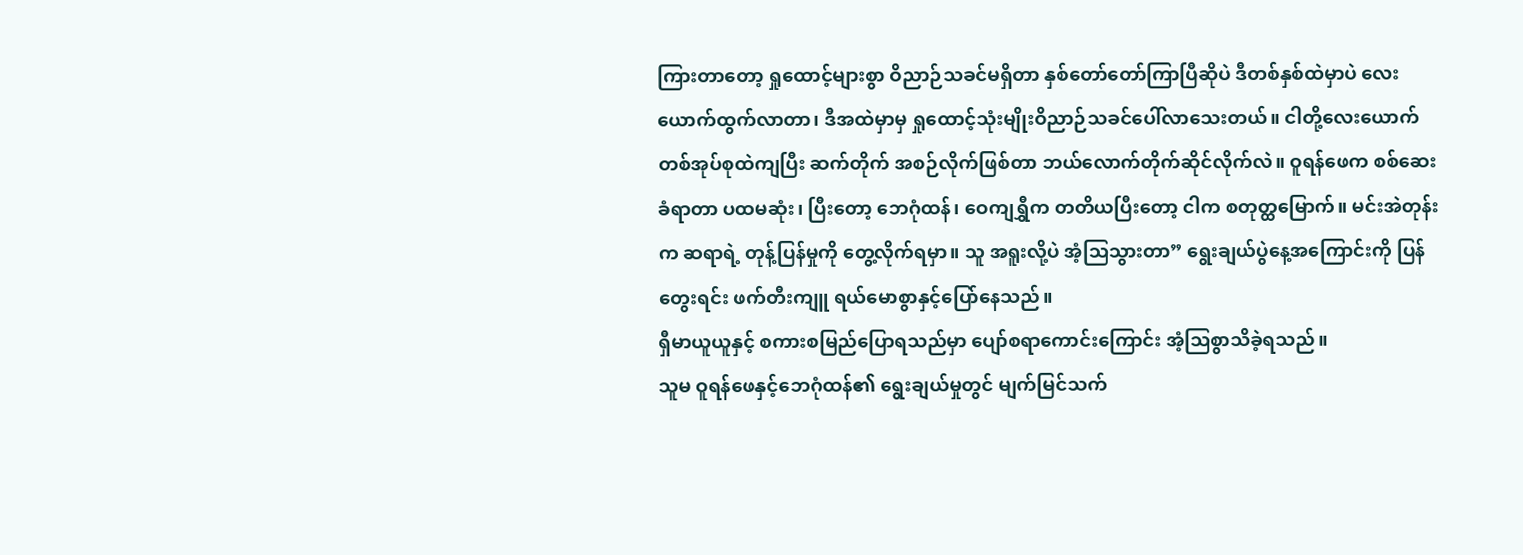ကြားတာတော့ ရှုထောင့်များစွာ ဝိညာဉ်သခင်မရှိတာ နှစ်တော်တော်ကြာပြီဆိုပဲ ဒီတစ်နှစ်ထဲမှာပဲ လေးယောက်ထွက်လာတာ၊ ဒီအထဲမှာမှ ရှုထောင့်သုံးမျိုးဝိညာဉ်သခင်ပေါ်လာသေးတယ်။ ငါတို့လေးယောက် တစ်အုပ်စုထဲကျပြီး ဆက်တိုက် အစဉ်လိုက်ဖြစ်တာ ဘယ်လောက်တိုက်ဆိုင်လိုက်လဲ။ ဝူရန်ဖေက စစ်ဆေးခံရာတာ ပထမဆုံး၊ ပြီးတော့ ဘေဂုံထန်၊ ဝေကျရွှီက တတိယပြီးတော့ ငါက စတုတ္ထမြောက်။ မင်းအဲတုန်းက ဆရာရဲ့ တုန့်ပြန်မှုကို တွေ့လိုက်ရမှာ။ သူ အရူးလို့ပဲ အံ့သြသွားတာ” ရွေးချယ်ပွဲနေ့အကြောင်းကို ပြန်တွေးရင်း ဖက်တီးကျူ ရယ်မောစွာနှင့်ပြော်နေသည်။
ရှီမာယူယူနှင့် စကားစမြည်ပြောရသည်မှာ ပျော်စရာကောင်းကြောင်း အံ့သြစွာသိခဲ့ရသည်။
သူမ ဝူရန်ဖေနှင့်ဘေဂုံထန်၏ ရွေးချယ်မှုတွင် မျက်မြင်သက်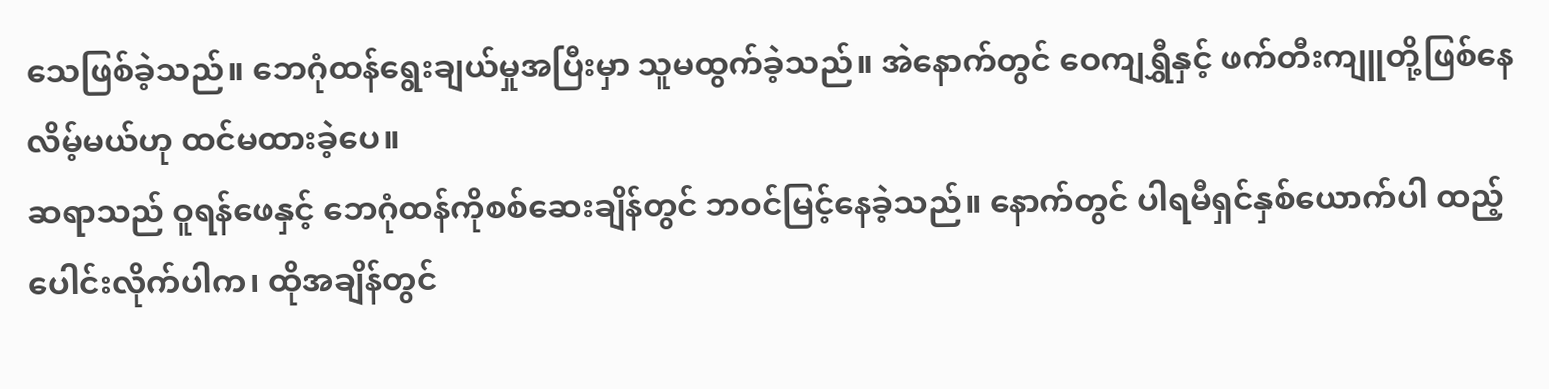သေဖြစ်ခဲ့သည်။ ဘေဂုံထန်ရွေးချယ်မှုအပြီးမှာ သူမထွက်ခဲ့သည်။ အဲနောက်တွင် ဝေကျရွှီနှင့် ဖက်တီးကျူတို့ဖြစ်နေလိမ့်မယ်ဟု ထင်မထားခဲ့ပေ။
ဆရာသည် ဝူရန်ဖေနှင့် ဘေဂုံထန်ကိုစစ်ဆေးချိန်တွင် ဘဝင်မြင့်နေခဲ့သည်။ နောက်တွင် ပါရမီရှင်နှစ်ယောက်ပါ ထည့်ပေါင်းလိုက်ပါက၊ ထိုအချိန်တွင်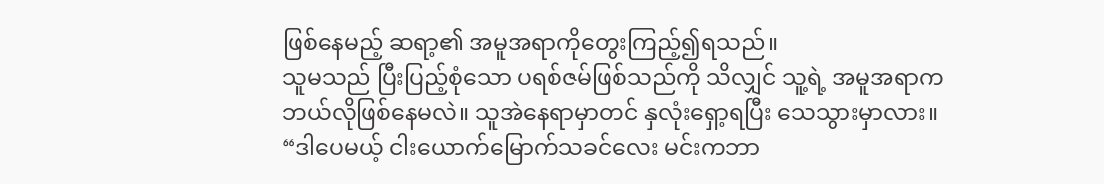ဖြစ်နေမည့် ဆရာ့၏ အမူအရာကိုတွေးကြည့်၍ရသည်။
သူမသည် ပြီးပြည့်စုံသော ပရစ်ဇမ်ဖြစ်သည်ကို သိလျှင် သူ့ရဲ့ အမူအရာကဘယ်လိုဖြစ်နေမလဲ။ သူအဲနေရာမှာတင် နှလုံးရှော့ရပြီး သေသွားမှာလား။
“ဒါပေမယ့် ငါးယောက်မြောက်သခင်လေး မင်းကဘာ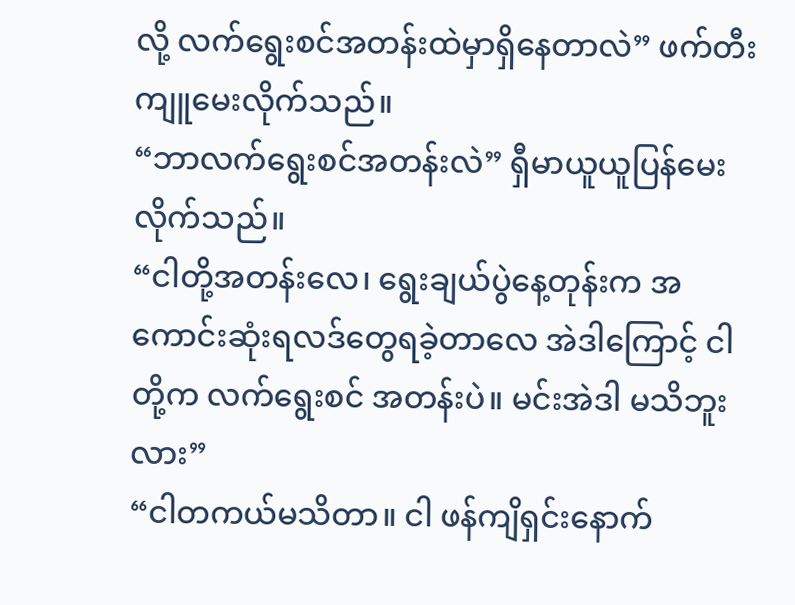လို့ လက်ရွေးစင်အတန်းထဲမှာရှိနေတာလဲ” ဖက်တီးကျူမေးလိုက်သည်။
“ဘာလက်ရွေးစင်အတန်းလဲ” ရှီမာယူယူပြန်မေးလိုက်သည်။
“ငါတို့အတန်းလေ၊ ရွေးချယ်ပွဲနေ့တုန်းက အကောင်းဆုံးရလဒ်တွေရခဲ့တာလေ အဲဒါကြောင့် ငါတို့က လက်ရွေးစင် အတန်းပဲ။ မင်းအဲဒါ မသိဘူးလား”
“ငါတကယ်မသိတာ။ ငါ ဖန်ကျိရှင်းနောက်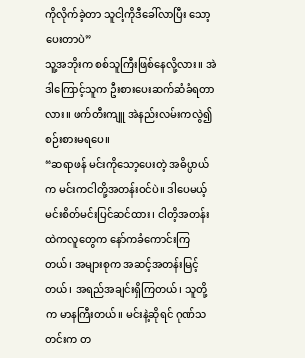ကိုလိုက်ခဲ့တာ သူငါ့ကိုဒီခေါ်လာပြီး သော့ပေးတာပဲ”
သူ့အဘိုးက စစ်သူကြီးဖြစ်နေလို့လား။ အဲဒါကြောင့်သူက ဦးစားပေးဆက်ဆံခံရတာလား။ ဖက်တီးကျူ အဲနည်းလမ်းကလွဲ၍ စဉ်းစားမရပေ။
“ဆရာဖန် မင်းကိုသော့ပေးတဲ့ အဓိပ္ပာယ်က မင်းကငါတို့အတန်းဝင်ပဲ။ ဒါပေမယ့် မင်းစိတ်မင်းပြင်ဆင်ထား၊ ငါတိ့အတန်းထဲကလူတွေက နော်ကခံကောင်းကြတယ်၊ အများစုက အဆင့်အတန်းမြင့်တယ်၊ အရည်အချင်းရှိကြတယ်၊ သူတို့က မာနကြီးတယ်။ မင်းနဲ့ဆိုရင် ဂုဏ်သတင်းက တ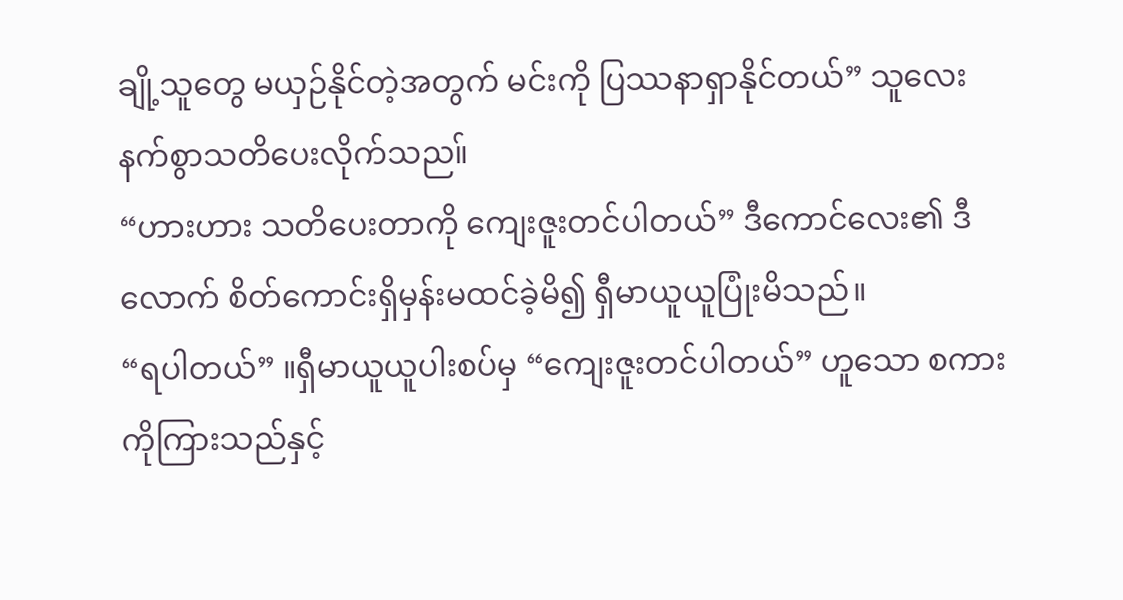ချို့သူတွေ မယှဉ်နိုင်တဲ့အတွက် မင်းကို ပြဿနာရှာနိုင်တယ်” သူလေးနက်စွာသတိပေးလိုက်သည။်
“ဟားဟား သတိပေးတာကို ကျေးဇူးတင်ပါတယ်” ဒီကောင်လေး၏ ဒီလောက် စိတ်ကောင်းရှိမှန်းမထင်ခဲ့မိ၍ ရှီမာယူယူပြုံးမိသည်။
“ရပါတယ်” ။ရှီမာယူယူပါးစပ်မှ “ကျေးဇူးတင်ပါတယ်” ဟူသော စကားကိုကြားသည်နှင့်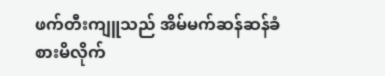ဖက်တီးကျူသည် အိမ်မက်ဆန်ဆန်ခံစားမိလိုက်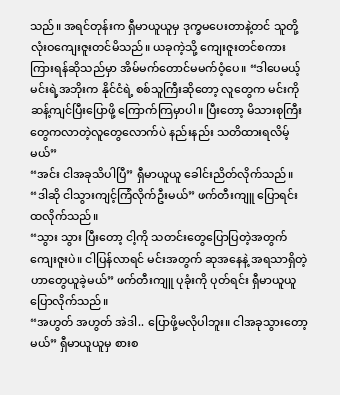သည်။ အရင်တုန်းက ရှီမာယူယူမှ ဒုက္ခမပေးတာနဲ့တင် သူတို့ လုံးဝကျေးဇူးတင်မိသည်။ ယခုကဲ့သို့ ကျေးဇူးတင်စကားကြားရန်ဆိုသည်မှာ အိမ်မက်တောင်မမက်ဝံ့ပေ။ “ဒါပေမယ့် မင်းရဲ့အဘိုးက နိုင်ငံရဲ့ စစ်သူကြီးဆိုတော့ လူတွေက မင်းကိုဆန့်ကျင်ပြီးပြောဖို့ ကြောက်ကြမှာပါ။ ပြီးတော့ မိသားစုကြီးတွေကလာတဲ့လူတွေလောက်ပဲ နည်းနည်း သတိထားရလိမ့်မယ်”
“အင်း ငါအခုသိပါပြီ” ရှီမာယူယူ ခေါင်းညိတ်လိုက်သည်။
“ဒါဆို ငါသွားကျင့်ကြံလိုက်ဦးမယ်” ဖက်တီးကျူ ပြောရင်းထလိုက်သည်။
“သွား သွား ပြီးတော့ ငါ့ကို သတင်းတွေပြောပြတဲ့အတွက် ကျေးဇူးပဲ။ ငါပြန်လာရင် မင်းအတွက် ဆုအနေနဲ့ အရသာရှိတဲ့ ဟာတွေယူခဲ့မယ်” ဖက်တီးကျူ ပုခုံးကို ပုတ်ရင်း ရှီမာယူယူပြောလိုက်သည်။
“အဟွတ် အဟွတ် အဲဒါ.. ပြောဖို့မလိုပါဘူး။ ငါအခုသွားတော့မယ်” ရှီမာယူယူမှ စားစ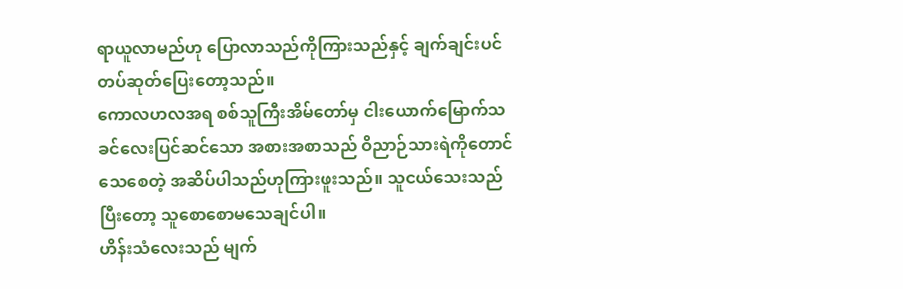ရာယူလာမည်ဟု ပြောလာသည်ကိုကြားသည်နှင့် ချက်ချင်းပင် တပ်ဆုတ်ပြေးတော့သည်။
ကောလဟလအရ စစ်သူကြီးအိမ်တော်မှ ငါးယောက်မြောက်သခင်လေးပြင်ဆင်သော အစားအစာသည် ဝိညာဉ်သားရဲကိုတောင်သေစေတဲ့ အဆိပ်ပါသည်ဟုကြားဖူးသည်။ သူငယ်သေးသည် ပြီးတော့ သူစောစောမသေချင်ပါ။
ဟိန်းသံလေးသည် မျက်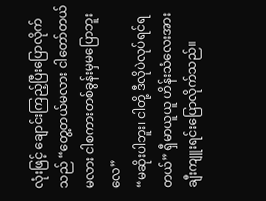လုံးဖြင့် ချောင်းကြည့်ပြီးပြောလိုက်သည် “တွေ့တယ်မလား ငါတော်တယ်မလား ငါစကားတစ်ခွန်းမှမပြောဘူးလေ”
“မဆိုးပါဘူး၊ ငါတို့ ဒီလိုပဲလုပ်ရင်ရတယ်” ရှီမာယူယူ ဟိန်းသံလေးအား ချီးကျူးရင်းပြောလိုက်သည်။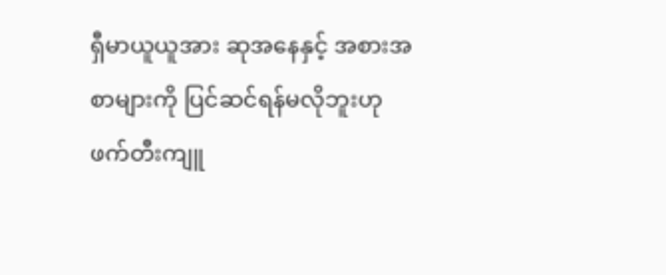ရှီမာယူယူအား ဆုအနေနှင့် အစားအစာများကို ပြင်ဆင်ရန်မလိုဘူးဟု ဖက်တီးကျူ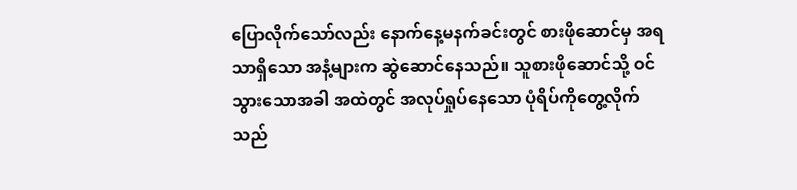ပြောလိုက်သော်လည်း နောက်နေ့မနက်ခင်းတွင် စားဖိုဆောင်မှ အရသာရှိသော အနံ့များက ဆွဲဆောင်နေသည်။ သူစားဖိုဆောင်သို့ ဝင်သွားသောအခါ အထဲတွင် အလုပ်ရှုပ်နေသော ပုံရိပ်ကိုတွေ့လိုက်သည်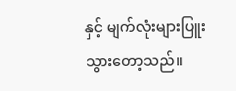နှင့် မျက်လုံးများပြူးသွားတော့သည်။